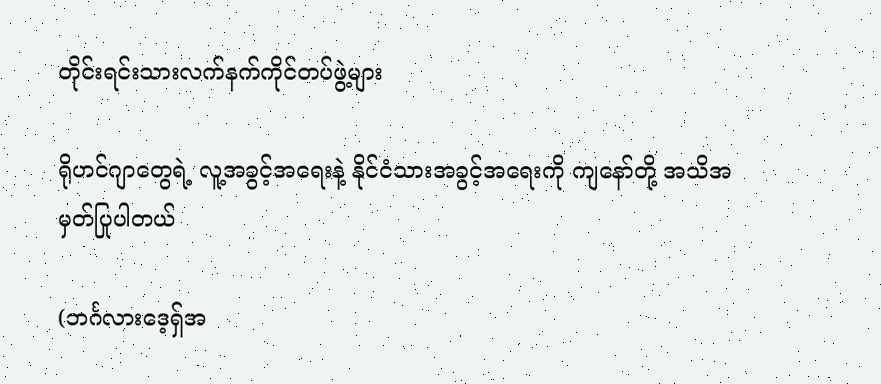တိုင်းရင်းသားလက်နက်ကိုင်တပ်ဖွဲ့များ

ရိုဟင်ဂျာတွေရဲ့ လူ့အခွင့်အရေးနဲ့ နိုင်ငံသားအခွင့်အရေးကို ကျနော်တို့ အသိအမှတ်ပြုပါတယ်

(ဘင်္ဂလားဒေ့ရှ်အ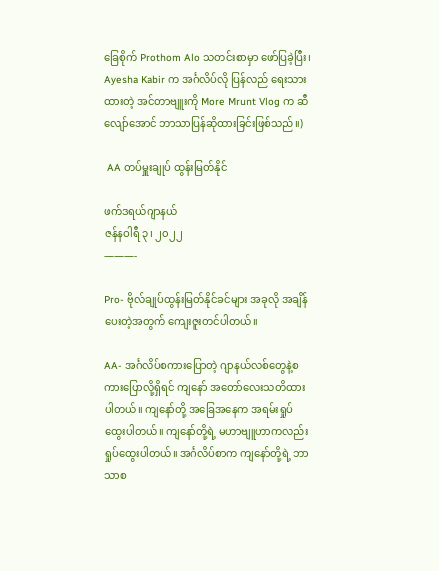ခြေစိုက် Prothom Alo သတင်းစာမှာ ဖော်ပြခဲ့ပြီး၊ Ayesha Kabir က အင်္ဂလိပ်လို ပြန်လည် ရေးသားထားတဲ့ အင်တာဗျူးကို More Mrunt Vlog က ဆီလျော်အောင် ဘာသာပြန်ဆိုထားခြင်းဖြစ်သည်။)

 AA တပ်မှူးချုပ် ထွန်းမြတ်နိုင်

ဖက်ဒရယ်ဂျာနယ်
ဇန်နဝါရီ ၃၊ ၂၀၂၂
———-

Pro- ဗိုလ်ချုပ်ထွန်းမြတ်နိုင်ခင်များ အခုလို အချိန်ပေးတဲ့အတွက် ကျေးဇူးတင်ပါတယ်။

AA- အင်္ဂလိပ်စကားပြောတဲ့ ဂျာနယ်လစ်တွေနဲ့စကားပြောလို့ရှိရင် ကျနော် အတော်လေးသတိထားပါတယ်။ ကျနော်တို့ အခြေအနေက အရမ်းရှုပ်ထွေးပါတယ်။ ကျနော်တို့ရဲ့ မဟာဗျူဟာကလည်း ရှုပ်ထွေးပါတယ်။ အင်္ဂလိပ်စာက ကျနော်တို့ရဲ့ ဘာသာစ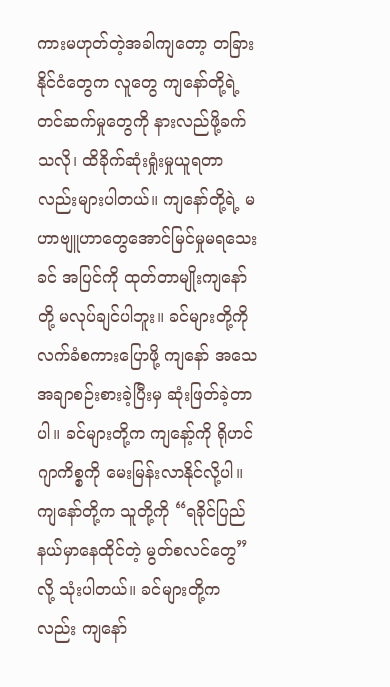ကားမဟုတ်တဲ့အခါကျတော့ တခြားနိုင်ငံတွေက လူတွေ ကျနော်တို့ရဲ့ တင်ဆက်မှုတွေကို နားလည်ဖို့ခက်သလို၊ ထိခိုက်ဆုံးရှုံးမှုယူရတာလည်းများပါတယ်။ ကျနော်တို့ရဲ့ မဟာဗျူဟာတွေအောင်မြင်မှုမရသေးခင် အပြင်ကို ထုတ်တာမျိုးကျနော်တို့ မလုပ်ချင်ပါဘူး။ ခင်များတို့ကို လက်ခံစကားပြောဖို့ ကျနော် အသေအချာစဉ်းစားခဲ့ပြီးမှ ဆုံးဖြတ်ခဲ့တာပါ။ ခင်များတို့က ကျနော့်ကို ရိုဟင်ဂျာကိစ္စကို မေးမြန်းလာနိုင်လို့ပါ။ ကျနော်တို့က သူတို့ကို “ရခိုင်ပြည်နယ်မှာနေထိုင်တဲ့ မွတ်စလင်တွေ” လို့ သုံးပါတယ်။ ခင်များတို့ကလည်း ကျနော်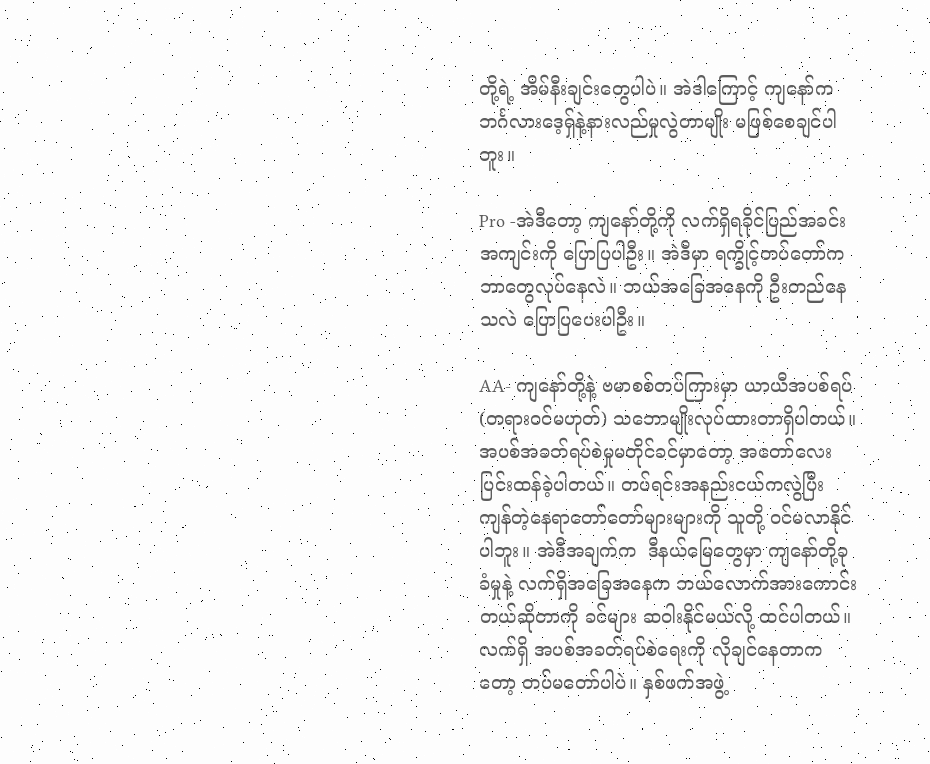တို့ရဲ့ အိမ်နီးချင်းတွေပါပဲ။ အဲဒါကြောင့် ကျနော်က ဘင်္ဂလားဒေ့ရှ်နဲ့နားလည်မှုလွဲတာမျိုး မဖြစ်စေချင်ပါဘူး။

Pro -အဲဒီတော့ ကျနော်တို့ကို လက်ရှိရခိုင်ပြည်အခင်းအကျင်းကို ပြောပြပါဦး။ အဲဒီမှာ ရက္ခိုင့်တပ်တော်က ဘာတွေလုပ်နေလဲ။ ဘယ်အခြေအနေကို ဦးတည်နေသလဲ ပြောပြပေးပါဦး။

AA- ကျနော်တို့နဲ့ ဗမာစစ်တပ်ကြားမှာ ယာယီအပစ်ရပ် (တရားဝင်မဟုတ်) သဘောမျိုးလုပ်ထားတာရှိပါတယ်။ အပစ်အခတ်ရပ်စဲမှုမတိုင်ခင်မှာတော့ အတော်လေးပြင်းထန်ခဲ့ပါတယ်။ တပ်ရင်းအနည်းငယ်ကလွဲပြီး ကျန်တဲ့နေရာတော်တော်များများကို သူတို့ ဝင်မလာနိုင်ပါဘူး။ အဲဒီအချက်က  ဒီနယ်မြေတွေမှာ ကျနော်တို့ခုခံမှုနဲ့ လက်ရှိအခြေအနေက ဘယ်လောက်အားကောင်းတယ်ဆိုတာကို ခင်များ ဆဝါးနိုင်မယ်လို့ ထင်ပါတယ်။ လက်ရှိ အပစ်အခတ်ရပ်စဲရေးကို လိုချင်နေတာကတော့ တပ်မတော်ပါပဲ။ နှစ်ဖက်အဖွဲ့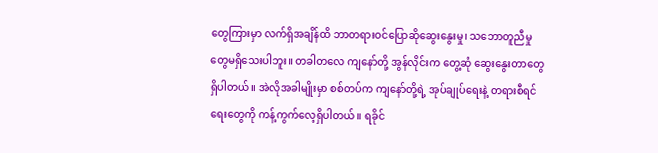တွေကြားမှာ လက်ရှိအချိန်ထိ ဘာတရားဝင်ပြောဆိုဆွေးနွေးမှု၊ သဘောတူညီမှုတွေမရှိသေးပါဘူး။ တခါတလေ ကျနော်တို့ အွန်လိုင်းက တွေ့ဆုံ ဆွေးနွေးတာတွေရှိပါတယ်။ အဲလိုအခါမျိုးမှာ စစ်တပ်က ကျနော်တို့ရဲ့ အုပ်ချုပ်ရေးနဲ့ တရားစီရင်ရေးတွေကို ကန့်ကွက်လေ့ရှိပါတယ်။ ရခိုင်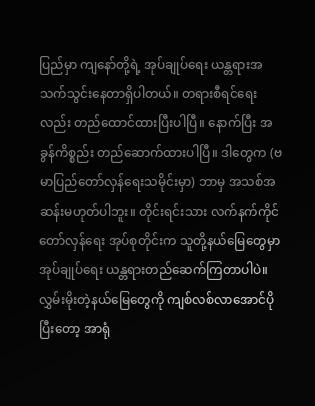ပြည်မှာ ကျနော်တို့ရဲ့ အုပ်ချုပ်ရေး ယန္တရားအသက်သွင်းနေတာရှိပါတယ်။ တရားစီရင်ရေးလည်း တည်ထောင်ထားပြီးပါပြီ။ နောက်ပြီး အခွန်ကိစ္စည်း တည်ဆောက်ထားပါပြီ။ ဒါတွေက (ဗမာပြည်တော်လှန်ရေးသမိုင်းမှာ) ဘာမှ အသစ်အဆန်းမဟုတ်ပါဘူး။ တိုင်းရင်းသား လက်နက်ကိုင်တော်လှန်ရေး အုပ်စုတိုင်းက သူတို့နယ်မြေတွေမှာ အုပ်ချုပ်ရေး ယန္တရားတည်ဆေက်ကြတာပါပဲ။ လွှမ်းမိုးတဲ့နယ်မြေတွေကို ကျစ်လစ်လာအောင်ပိုပြီးတော့ အာရုံ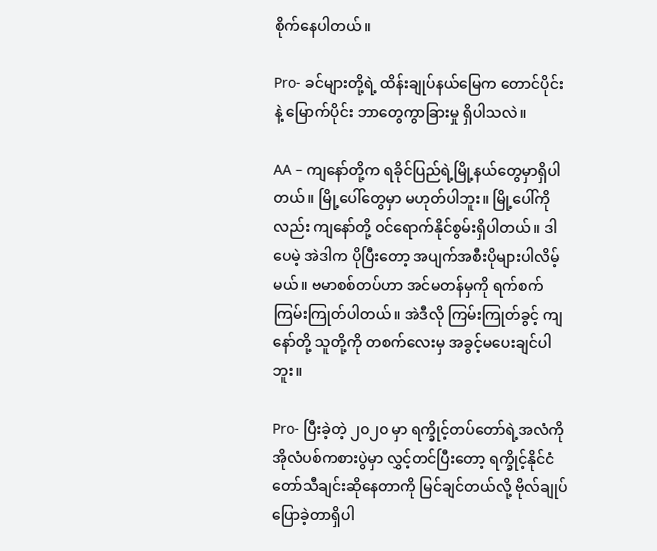စိုက်နေပါတယ်။

Pro- ခင်များတို့ရဲ့ ထိန်းချုပ်နယ်မြေက တောင်ပိုင်းနဲ့ မြောက်ပိုင်း ဘာတွေကွာခြားမှု ရှိပါသလဲ။

AA – ကျနော်တို့က ရခိုင်ပြည်ရဲ့မြို့နယ်တွေမှာရှိပါတယ်။ မြို့ပေါ်တွေမှာ မဟုတ်ပါဘူး။ မြို့ပေါ်ကိုလည်း ကျနော်တို့ ဝင်ရောက်နိုင်စွမ်းရှိပါတယ်။ ဒါပေမဲ့ အဲဒါက ပိုပြီးတော့ အပျက်အစီးပိုများပါလိမ့်မယ်။ ဗမာစစ်တပ်ဟာ အင်မတန်မှကို ရက်စက် ကြမ်းကြုတ်ပါတယ်။ အဲဒီလို ကြမ်းကြုတ်ခွင့် ကျနော်တို့ သူတို့ကို တစက်လေးမှ အခွင့်မပေးချင်ပါဘူး။

Pro- ပြီးခဲ့တဲ့ ၂၀၂၀ မှာ ရက္ခိုင့်တပ်တော်ရဲ့အလံကို အိုလံပစ်ကစားပွဲမှာ လွှင့်တင်ပြီးတော့ ရက္ခိုင့်နိုင်ငံတော်သီချင်းဆိုနေတာကို မြင်ချင်တယ်လို့ ဗိုလ်ချုပ်ပြောခဲ့တာရှိပါ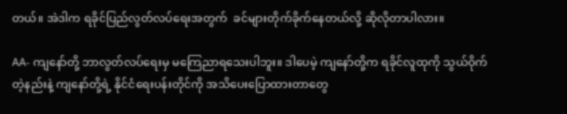တယ်။ အဲဒါက ရခိုင်ပြည်လွတ်လပ်ရေးအတွက်  ခင်များတိုက်ခိုက်နေတယ်လို့ ဆိုလိုတာပါလား။

AA- ကျနော်တို့ ဘာလွတ်လပ်ရေးမှ မကြေညာရသေးပါဘူး။ ဒါပေမဲ့ ကျနော်တို့က ရခိုင်လူထုကို သွယ်ဝိုက်တဲ့နည်းနဲ့ ကျနော်တို့ရဲ့ နိုင်ငံရေးပန်းတိုင်ကို အသိပေးပြောထားတာတွေ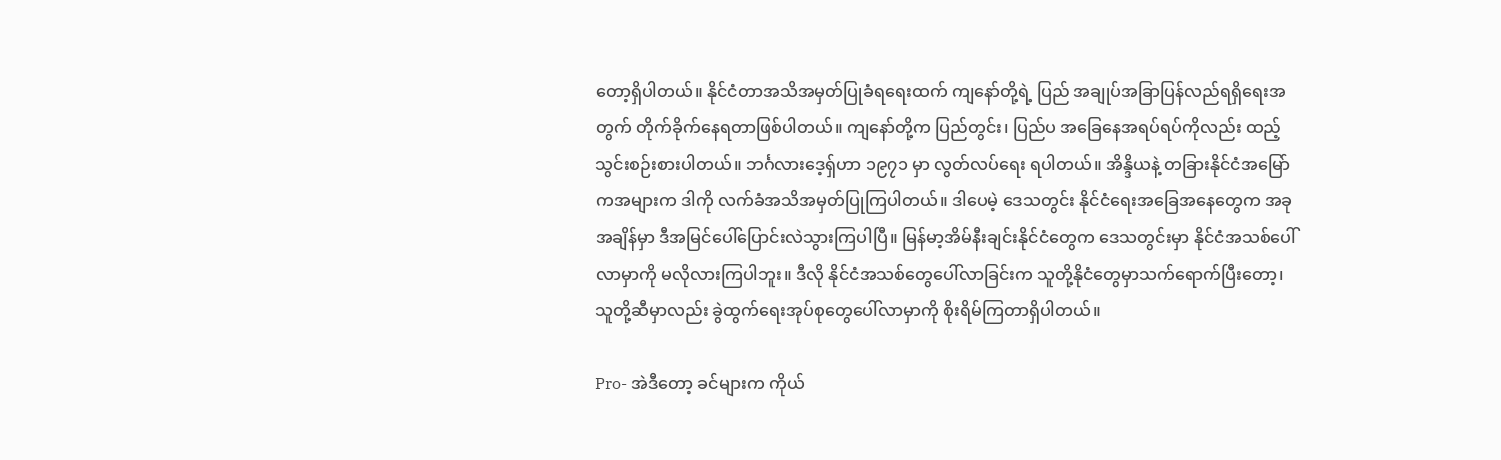တော့ရှိပါတယ်။ နိုင်ငံတာအသိအမှတ်ပြုခံရရေးထက် ကျနော်တို့ရဲ့ ပြည် အချုပ်အခြာပြန်လည်ရရှိရေးအတွက် တိုက်ခိုက်နေရတာဖြစ်ပါတယ်။ ကျနော်တို့က ပြည်တွင်း၊ ပြည်ပ အခြေနေအရပ်ရပ်ကိုလည်း ထည့်သွင်းစဉ်းစားပါတယ်။ ဘင်္ဂလားဒေ့ရှ်ဟာ ၁၉၇၁ မှာ လွတ်လပ်ရေး ရပါတယ်။ အိန္ဒိယနဲ့ တခြားနိုင်ငံအမြော်ကအများက ဒါကို လက်ခံအသိအမှတ်ပြုကြပါတယ်။ ဒါပေမဲ့ ဒေသတွင်း နိုင်ငံရေးအခြေအနေတွေက အခုအချိန်မှာ ဒီအမြင်ပေါ်ပြောင်းလဲသွားကြပါပြီ။ မြန်မာ့အိမ်နီးချင်းနိုင်ငံတွေက ဒေသတွင်းမှာ နိုင်ငံအသစ်ပေါ်လာမှာကို မလိုလားကြပါဘူး။ ဒီလို နိုင်ငံအသစ်တွေပေါ်လာခြင်းက သူတို့နိုငံတွေမှာသက်ရောက်ပြီးတော့၊ သူတို့ဆီမှာလည်း ခွဲထွက်ရေးအုပ်စုတွေပေါ်လာမှာကို စိုးရိမ်ကြတာရှိပါတယ်။

Pro- အဲဒီတော့ ခင်များက ကိုယ်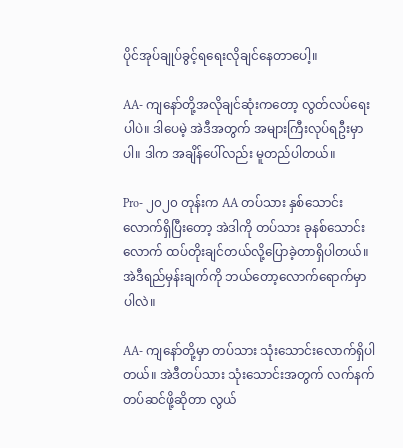ပိုင်အုပ်ချုပ်ခွင့်ရရေးလိုချင်နေတာပေါ့။

AA- ကျနော်တို့အလိုချင်ဆုံးကတော့ လွတ်လပ်ရေးပါပဲ။ ဒါပေမဲ့ အဲဒီအတွက် အများကြီးလုပ်ရဦးမှာပါ။ ဒါက အချိန်ပေါ်လည်း မူတည်ပါတယ်။

Pro- ၂၀၂၀ တုန်းက AA တပ်သား နှစ်သောင်းလောက်ရှိပြီးတော့ အဲဒါကို တပ်သား ခုနစ်သောင်းလောက် ထပ်တိုးချင်တယ်လို့ပြောခဲ့တာရှိပါတယ်။ အဲဒီရည်မှန်းချက်ကို ဘယ်တော့လောက်ရောက်မှာပါလဲ။

AA- ကျနော်တို့မှာ တပ်သား သုံးသောင်းလောက်ရှိပါတယ်။ အဲဒီတပ်သား သုံးသောင်းအတွက် လက်နက်တပ်ဆင်ဖို့ဆိုတာ လွယ်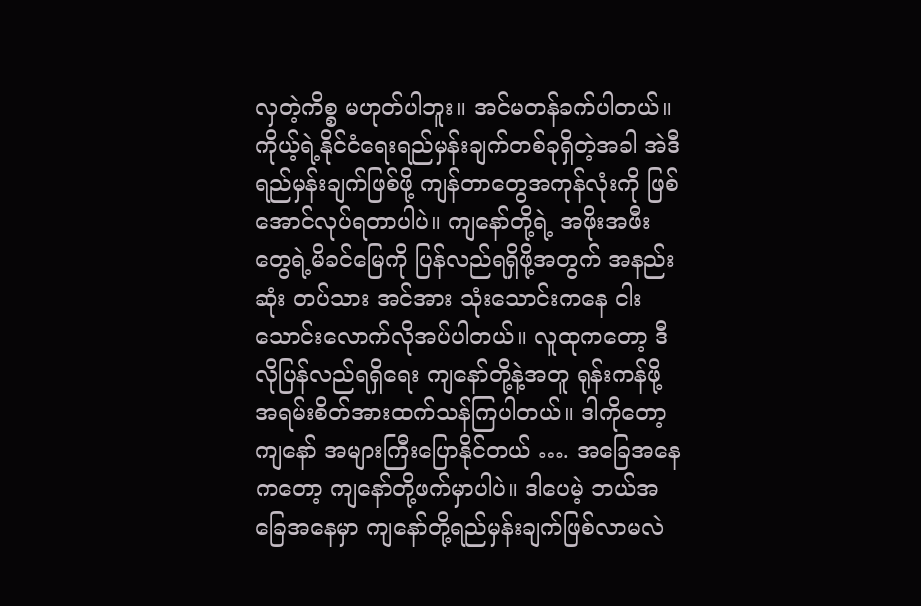လှတဲ့ကိစ္စ မဟုတ်ပါဘူး။ အင်မတန်ခက်ပါတယ်။ ကိုယ့်ရဲ့နိုင်ငံရေးရည်မှန်းချက်တစ်ခုရှိတဲ့အခါ အဲဒီရည်မှန်းချက်ဖြစ်ဖို့ ကျန်တာတွေအကုန်လုံးကို ဖြစ်အောင်လုပ်ရတာပါပဲ။ ကျနော်တို့ရဲ့ အဖိုးအဖီးတွေရဲ့မိခင်မြေကို ပြန်လည်ရရှိဖို့အတွက် အနည်းဆုံး တပ်သား အင်အား သုံးသောင်းကနေ ငါးသောင်းလောက်လိုအပ်ပါတယ်။ လူထုကတော့ ဒီလိုပြန်လည်ရရှိရေး ကျနော်တို့နဲ့အတူ ရုန်းကန်ဖို့ အရမ်းစိတ်အားထက်သန်ကြပါတယ်။ ဒါကိုတော့ ကျနော် အများကြီးပြောနိုင်တယ် …. အခြေအနေကတော့ ကျနော်တို့ဖက်မှာပါပဲ။ ဒါပေမဲ့ ဘယ်အခြေအနေမှာ ကျနော်တို့ရည်မှန်းချက်ဖြစ်လာမလဲ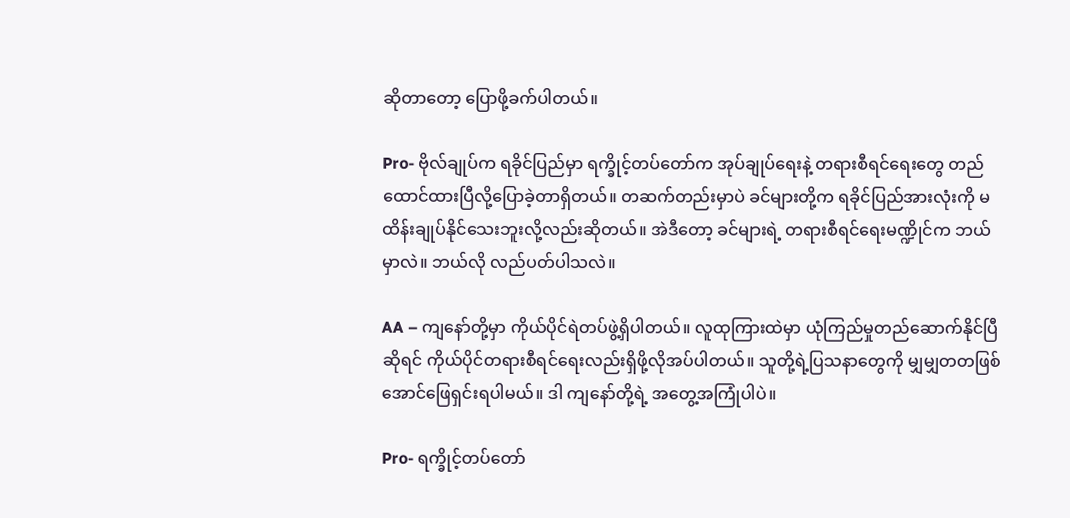ဆိုတာတော့ ပြောဖို့ခက်ပါတယ်။

Pro- ဗိုလ်ချုပ်က ရခိုင်ပြည်မှာ ရက္ခိုင့်တပ်တော်က အုပ်ချုပ်ရေးနဲ့ တရားစီရင်ရေးတွေ တည်ထောင်ထားပြီလို့ပြောခဲ့တာရှိတယ်။ တဆက်တည်းမှာပဲ ခင်များတို့က ရခိုင်ပြည်အားလုံးကို မထိန်းချုပ်နိုင်သေးဘူးလို့လည်းဆိုတယ်။ အဲဒီတော့ ခင်များရဲ့ တရားစီရင်ရေးမဏ္ဍိုင်က ဘယ်မှာလဲ။ ဘယ်လို လည်ပတ်ပါသလဲ။

AA – ကျနော်တို့မှာ ကိုယ်ပိုင်ရဲတပ်ဖွဲ့ရှိပါတယ်။ လူထုကြားထဲမှာ ယုံကြည်မှုတည်ဆောက်နိုင်ပြီဆိုရင် ကိုယ်ပိုင်တရားစီရင်ရေးလည်းရှိဖို့လိုအပ်ပါတယ်။ သူတို့ရဲ့ပြသနာတွေကို မျှမျှတတဖြစ်အောင်ဖြေရှင်းရပါမယ်။ ဒါ ကျနော်တို့ရဲ့ အတွေ့အကြုံပါပဲ။

Pro- ရက္ခိုင့်တပ်တော်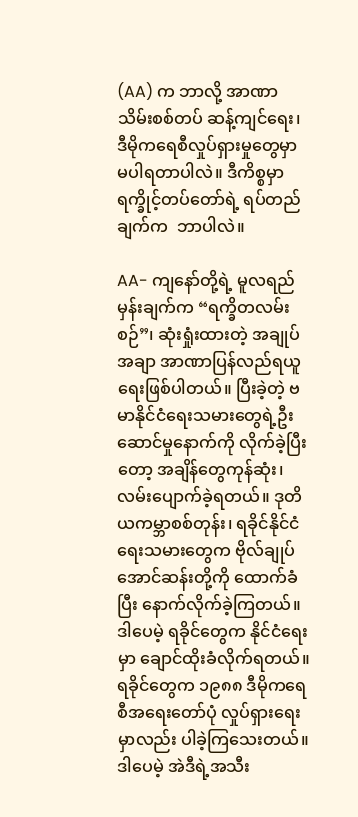(AA) က ဘာလို့ အာဏာသိမ်းစစ်တပ် ဆန့်ကျင်ရေး၊ ဒီမိုကရေစီလှုပ်ရှားမှုတွေမှာ မပါရတာပါလဲ။ ဒီကိစ္စမှာ ရက္ခိုင့်တပ်တော်ရဲ့ ရပ်တည်ချက်က  ဘာပါလဲ။

AA- ကျနော်တို့ရဲ့ မူလရည်မှန်းချက်က “ရက္ခိတလမ်းစဉ်”၊ ဆုံးရှုံးထားတဲ့ အချုပ်အချာ အာဏာပြန်လည်ရယူရေးဖြစ်ပါတယ်။ ပြီးခဲ့တဲ့ ဗမာနိုင်ငံရေးသမားတွေရဲ့ဦးဆောင်မှုနောက်ကို လိုက်ခဲ့ပြီးတော့ အချိန်တွေကုန်ဆုံး၊ လမ်းပျောက်ခဲ့ရတယ်။ ဒုတိယကမ္ဘာစစ်တုန်း၊ ရခိုင်နိုင်ငံရေးသမားတွေက ဗိုလ်ချုပ်အောင်ဆန်းတို့ကို ထောက်ခံပြီး နောက်လိုက်ခဲ့ကြတယ်။ ဒါပေမဲ့ ရခိုင်တွေက နိုင်ငံရေးမှာ ချောင်ထိုးခံလိုက်ရတယ်။ ရခိုင်တွေက ၁၉၈၈ ဒီမိုကရေစီအရေးတော်ပုံ လှုပ်ရှားရေးမှာလည်း ပါခဲ့ကြသေးတယ်။ ဒါပေမဲ့ အဲဒီရဲ့အသီး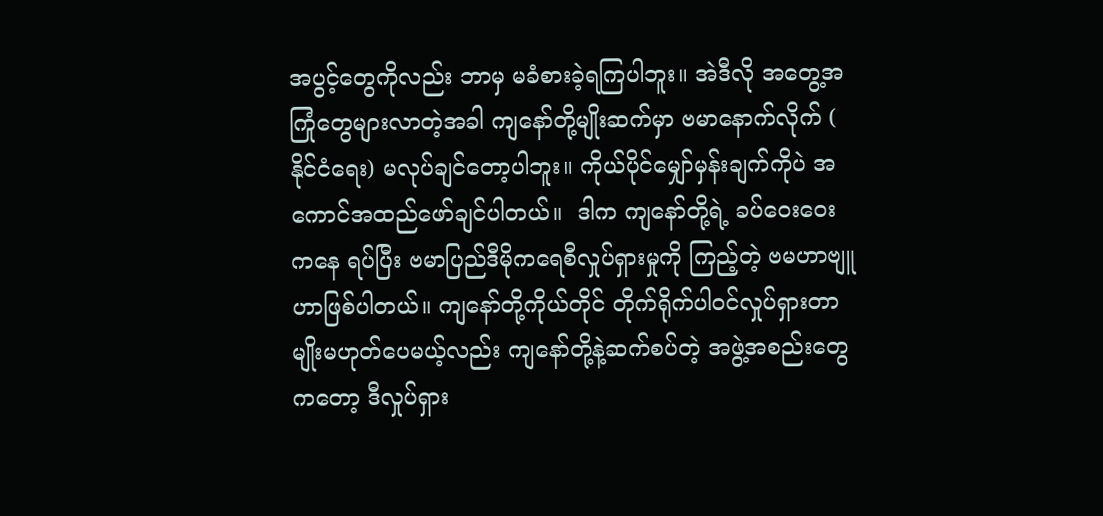အပွင့်တွေကိုလည်း ဘာမှ မခံစားခဲ့ရကြပါဘူး။ အဲဒီလို အတွေ့အကြုံတွေများလာတဲ့အခါ ကျနော်တို့မျိုးဆက်မှာ ဗမာနောက်လိုက် ( နိုင်ငံရေး) မလုပ်ချင်တော့ပါဘူး။ ကိုယ်ပိုင်မျှော်မှန်းချက်ကိုပဲ အကောင်အထည်ဖော်ချင်ပါတယ်။  ဒါက ကျနော်တို့ရဲ့ ခပ်ဝေးဝေးကနေ ရပ်ပြီး ဗမာပြည်ဒီမိုကရေစီလှုပ်ရှားမှုကို ကြည့်တဲ့ ဗမဟာဗျူဟာဖြစ်ပါတယ်။ ကျနော်တို့ကိုယ်တိုင် တိုက်ရိုက်ပါဝင်လှုပ်ရှားတာမျိုးမဟုတ်ပေမယ့်လည်း ကျနော်တို့နဲ့ဆက်စပ်တဲ့ အဖွဲ့အစည်းတွေကတော့ ဒီလှုပ်ရှား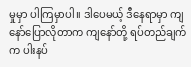မှုမှာ ပါကြမှာပါ။ ဒါပေမယ့် ဒီနေရာမှာ ကျနော်ပြောလိုတာက ကျနော်တို့ ရပ်တည်ချက်က ပါးနပ်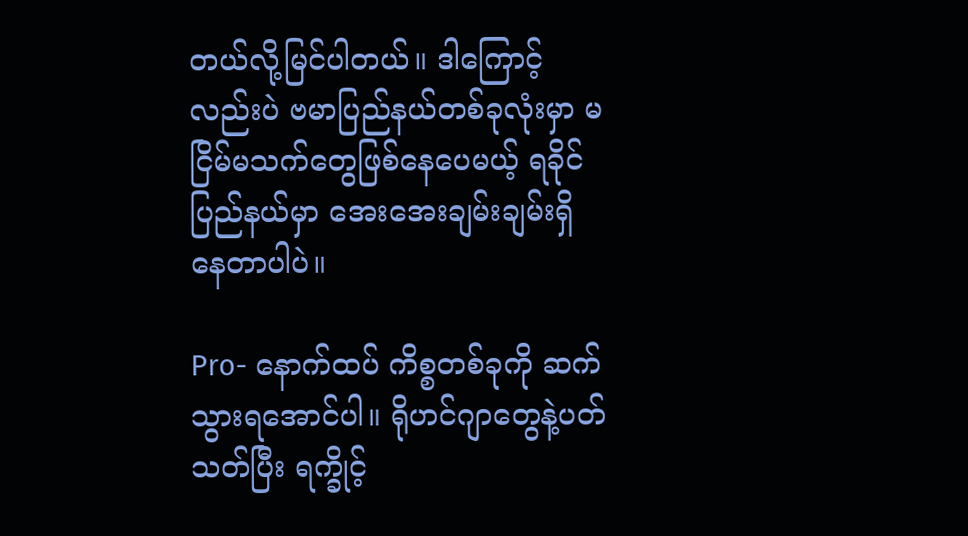တယ်လို့မြင်ပါတယ်။ ဒါကြောင့်လည်းပဲ ဗမာပြည်နယ်တစ်ခုလုံးမှာ မငြိမ်မသက်တွေဖြစ်နေပေမယ့် ရခိုင်ပြည်နယ်မှာ အေးအေးချမ်းချမ်းရှိနေတာပါပဲ။

Pro- နောက်ထပ် ကိစ္စတစ်ခုကို ဆက်သွားရအောင်ပါ။ ရိုဟင်ဂျာတွေနဲ့ပတ်သတ်ပြီး ရက္ခိုင့်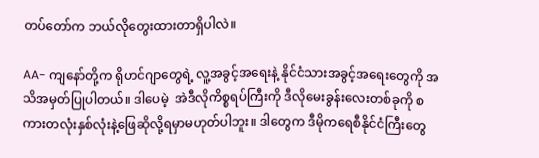တပ်တော်က ဘယ်လိုတွေးထားတာရှိပါလဲ။

AA- ကျနော်တို့က ရိုဟင်ဂျာတွေရဲ့ လူ့အခွင့်အရေးနဲ့ နိုင်ငံသားအခွင့်အရေးတွေကို အသိအမှတ်ပြုပါတယ်။ ဒါပေမဲ့  အဲဒီလိုကိစ္စရပ်ကြီးကို ဒီလိုမေးခွန်းလေးတစ်ခုကို စကားတလုံးနှစ်လုံးနဲ့ဖြေဆိုလို့ရမှာမဟုတ်ပါဘူး။ ဒါတွေက ဒီမိုကရေစီနိုင်ငံကြီးတွေ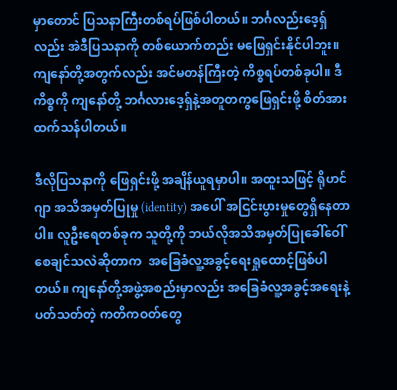မှာတောင် ပြသနာကြီးတစ်ရပ်ဖြစ်ပါတယ်။ ဘင်္ဂလည်းဒေ့ရှ်လည်း အဲဒီပြသနာကို တစ်ယောက်တည်း မဖြေရှင်းနိုင်ပါဘူး။ ကျနော်တို့အတွက်လည်း အင်မတန်ကြီးတဲ့ ကိစ္စရပ်တစ်ခုပါ။ ဒီကိစ္စကို ကျနော်တို့ ဘင်္ဂလားဒေ့ရှ်နဲ့အတူတကွဖြေရှင်းဖို့ စိတ်အားထက်သန်ပါတယ်။

ဒီလိုပြသနာကို ဖြေရှင်းဖို့ အချိန်ယူရမှာပါ။ အထူးသဖြင့် ရိုဟင်ဂျာ အသိအမှတ်ပြုမှု (identity) အပေါ် အငြင်းပွားမှုတွေရှိနေတာပါ။ လူဦးရေတစ်ခုက သူတို့ကို ဘယ်လိုအသိအမှတ်ပြုခေါ်ဝေါ်စေချင်သလဲဆိုတာက  အခြေခံလူ့အခွင့်ရေးရှုထောင့်ဖြစ်ပါတယ်။ ကျနော်တို့အဖွဲ့အစည်းမှာလည်း အခြေခံလူ့အခွင့်အရေးနဲ့ပတ်သတ်တဲ့ ကတိကဝတ်တွေ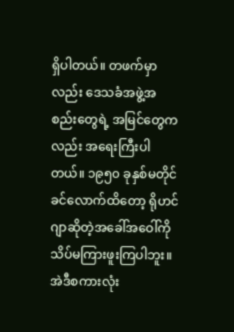ရှိပါတယ်။ တဖက်မှာလည်း ဒေသခံအဖွဲ့အစည်းတွေရဲ့ အမြင်တွေကလည်း အရေးကြီးပါတယ်။ ၁၉၅၀ ခုနှစ်မတိုင်ခင်လောက်ထိတော့ ရိုဟင်ဂျာဆိုတဲ့အခေါ်အဝေါ်ကို သိပ်မကြားဖူးကြပါဘူး။ အဲဒီစကားလုံး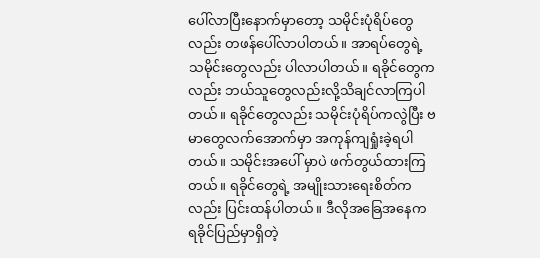ပေါ်လာပြီးနောက်မှာတော့ သမိုင်းပုံရိပ်တွေလည်း တဖန်ပေါ်လာပါတယ်။ အာရပ်တွေရဲ့သမိုင်းတွေလည်း ပါလာပါတယ်။ ရခိုင်တွေကလည်း ဘယ်သူတွေလည်းလို့သိချင်လာကြပါတယ်။ ရခိုင်တွေလည်း သမိုင်းပုံရိပ်ကလွဲပြီး ဗမာတွေလက်အောက်မှာ အကုန်ကျရှုံးခဲ့ရပါတယ်။ သမိုင်းအပေါ် မှာပဲ ဖက်တွယ်ထားကြတယ်။ ရခိုင်တွေရဲ့ အမျိုးသားရေးစိတ်ကလည်း ပြင်းထန်ပါတယ်။ ဒီလိုအခြေအနေက ရခိုင်ပြည်မှာရှိတဲ့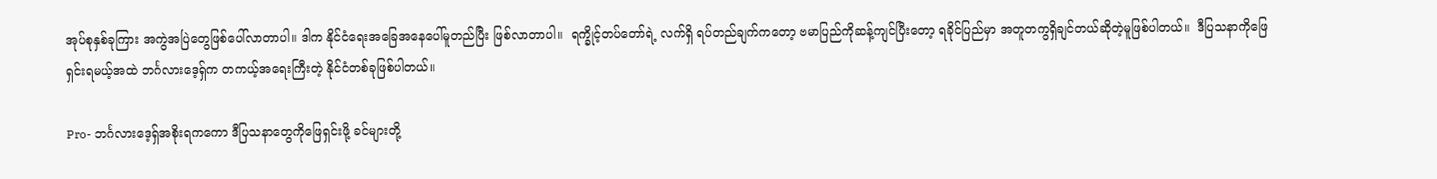အုပ်စုနှစ်ခုကြား အကွဲအပြဲတွေဖြစ်ပေါ်လာတာပါ။ ဒါက နိုင်ငံရေးအခြေအနေပေါ်မူတည်ပြီး ဖြစ်လာတာပါ။  ရက္ခိုင့်တပ်တော်ရဲ့ လက်ရှိ ရပ်တည်ချက်ကတော့ ဗမာပြည်ကိုဆန့်ကျင်ပြီးတော့ ရခိုင်ပြည်မှာ အတူတကွရှိချင်တယ်ဆိုတဲ့မူဖြစ်ပါတယ်။  ဒီပြသနာကိုဖြေရှင်းရမယ့်အထဲ ဘင်္ဂလားဒေ့ရှ်က တကယ့်အရေးကြီးတဲ့ နိုင်ငံတစ်ခုဖြစ်ပါတယ်။

Pro- ဘင်္ဂလားဒေ့ရှ်အစိုးရကကော ဒီပြသနာတွေကိုဖြေရှင်းဖို့ ခင်များတို့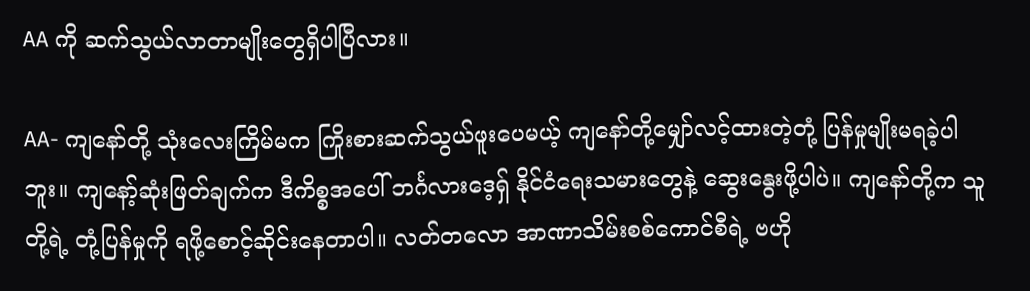AA ကို ဆက်သွယ်လာတာမျိုးတွေရှိပါပြီလား။

AA- ကျနော်တို့ သုံးလေးကြိမ်မက ကြိုးစားဆက်သွယ်ဖူးပေမယ့် ကျနော်တို့မျှော်လင့်ထားတဲ့တုံ့ ပြန်မှုမျိုးမရခဲ့ပါဘူး။ ကျနော့်ဆုံးဖြတ်ချက်က ဒီကိစ္စအပေါ် ဘင်္ဂလားဒေ့ရှ် နိုင်ငံရေးသမားတွေနဲ့ ဆွေးနွေးဖို့ပါပဲ။ ကျနော်တို့က သူတို့ရဲ့ တုံ့ပြန်မှုကို ရဖို့စောင့်ဆိုင်းနေတာပါ။ လတ်တလော အာဏာသိမ်းစစ်ကောင်စီရဲ့ ဗဟို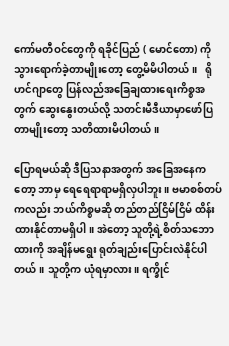ကော်မတီဝင်တွေကို ရခိုင်ပြည် ( မောင်တော) ကို သွားရောက်ခဲ့တာမျိုးတော့ တွေ့မိမိပါတယ်။   ရိုဟင်ဂျာတွေ ပြန်လည်အခြေချထားရေးကိစ္စအတွက် ဆွေးနွေးတယ်လို့ သတင်းမီဒီယာမှာဖော်ပြတာမျိုးတော့ သတိထားမိပါတယ်။

ပြောရမယ်ဆို ဒီပြသနာအတွက် အခြေအနေကတော့ ဘာမှ ရေရေရာရာမရှိလှပါဘူး။ ဗမာစစ်တပ်ကလည်း ဘယ်ကိစ္စမဆို တည်တည်ငြိမ်ငြိမ် ထိန်းထားနိုင်တာမရှိပါ။ အဲတော့ သူတို့ရဲ့စိတ်သဘောထားကို အချိန်မရွေး ရုတ်ချည်းပြောင်းလဲနိုင်ပါတယ်။ သူတို့က ယုံရမှာလား။ ရက္ခိုင်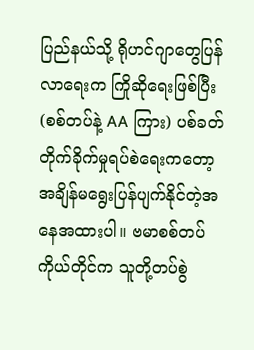ပြည်နယ်သို့ ရိုဟင်ဂျာတွေပြန်လာရေးက ကြိုဆိုရေးဖြစ်ပြီး (စစ်တပ်နဲ့ AA ကြား) ပစ်ခတ်တိုက်ခိုက်မှုရပ်စဲရေးကတော့ အချိန်မရွေးပြန်ပျက်နိုင်တဲ့အနေအထားပါ။ ဗမာစစ်တပ်ကိုယ်တိုင်က သူတို့တပ်စွဲ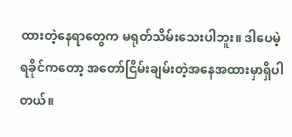ထားတဲ့နေရာတွေက မရုတ်သိမ်းသေးပါဘူး။ ဒါပေမဲ့ ရခိုင်ကတော့ အတော်ငြိမ်းချမ်းတဲ့အနေအထားမှာရှိပါတယ်။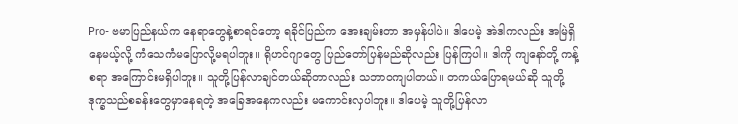Pro- ဗမာပြည်နယ်က နေရာတွေနဲ့စာရင်တော့ ရခိုင်ပြည်က အေးချမ်းတာ အမှန်ပါပဲ။ ဒါပေမဲ့ အဲဒါကလည်း အမြဲရှိနေမယ့်လို့ ကံသေကံမပြောလို့မရပါဘူး။ ရိုဟင်ဂျာတွေ ပြည်တော်ပြန်မည်ဆိုလည်း ပြန်ကြပါ။ ဒါကို ကျနော်တို့ ကန့်စရာ အကြောင်းမရှိပါဘူး။ သူတို့ပြန်လာချင်တယ်ဆိုတာလည်း သဘာဝကျပါတယ်။ တကယ်ပြောရမယ်ဆို သူတို့ ဒုက္ခသည်စခန်းတွေမှာနေရတဲ့ အခြေအနေကလည်း မကောင်းလှပါဘူး။ ဒါပေမဲ့ သူတို့ပြန်လာ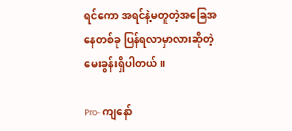ရင်ကော အရင်နဲ့မတူတဲ့အခြေအနေတစ်ခု ပြန်ရလာမှာလားဆိုတဲ့ မေးခွန်းရှိပါတယ်။

Pro- ကျနော်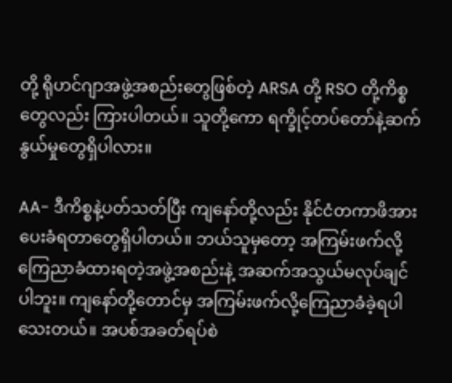တို့ ရိုဟင်ဂျာအဖွဲ့အစည်းတွေဖြစ်တဲ့ ARSA တို့ RSO တို့ကိစ္စတွေလည်း ကြားပါတယ်။ သူတို့ကော ရက္ခိုင့်တပ်တော်နဲ့ဆက်နွယ်မှုတွေရှိပါလား။

AA- ဒီကိစ္စနဲ့ပတ်သတ်ပြီး ကျနော်တို့လည်း နိုင်ငံတကာဖိအားပေးခံရတာတွေရှိပါတယ်။ ဘယ်သူမှတော့ အကြမ်းဖက်လို့ကြေညာခံထားရတဲ့အဖွဲ့အစည်းနဲ့ အဆက်အသွယ်မလုပ်ချင်ပါဘူး။ ကျနော်တို့တောင်မှ အကြမ်းဖက်လို့ကြေညာခံခဲ့ရပါသေးတယ်။ အပစ်အခတ်ရပ်စဲ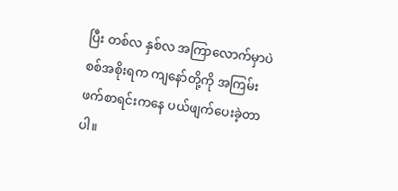ပြီး တစ်လ နှစ်လ အကြာလောက်မှာပဲ စစ်အစိုးရက ကျနော်တို့ကို အကြမ်းဖက်စာရင်းကနေ ပယ်ဖျက်ပေးခဲ့တာပါ။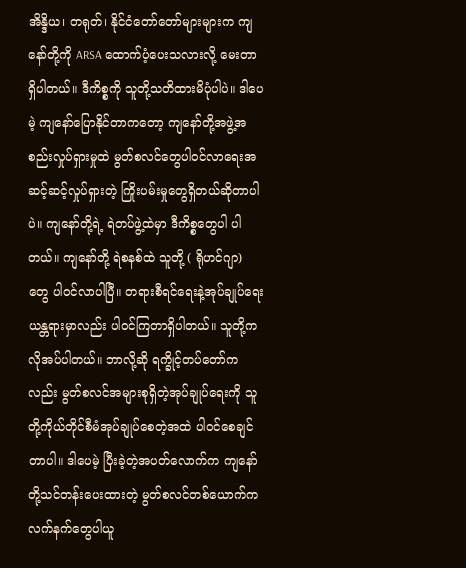အိန္ဒိယ၊ တရုတ်၊ နိုင်ငံတော်တော်များများက ကျနော်တို့ကို ARSA ထောက်ပံ့ပေးသလားလို့ မေးတာရှိပါတယ်။ ဒီကိစ္စကို သူတို့သတိထားမိပုံပါပဲ။ ဒါပေမဲ့ ကျနော်ပြောနိုင်တာကတော့ ကျနော်တို့အဖွဲ့အစည်းလှုပ်ရှားမှုထဲ မွတ်စလင်တွေပါဝင်လာရေးအဆင့်ဆင့်လှုပ်ရှားတဲ့ ကြိုးပမ်းမှုတွေရှိတယ်ဆိုတာပါပဲ။ ကျနော်တို့ရဲ့ ရဲတပ်ဖွဲ့ထဲမှာ ဒီကိစ္စတွေပါ ပါတယ်။ ကျနော်တို့ ရဲစနစ်ထဲ သူတို့ ( ရိုဟင်ဂျာ) တွေ ပါဝင်လာပါပြီ။ တရားစီရင်ရေးနဲ့အုပ်ချုပ်ရေးယန္တရားမှာလည်း ပါဝင်ကြတာရှိပါတယ်။ သူတို့က လိုအပ်ပါတယ်။ ဘာလို့ဆို ရက္ခိုင့်တပ်တော်ကလည်း မွတ်စလင်အများစုရှိတဲ့အုပ်ချုပ်ရေးကို သူတို့ကိုယ်တိုင်စီမံအုပ်ချုပ်စေတဲ့အထဲ ပါဝင်စေချင်တာပါ။ ဒါပေမဲ့ ပြီးခဲ့တဲ့အပတ်လောက်က ကျနော်တို့သင်တန်းပေးထားတဲ့ မွတ်စလင်တစ်ယောက်က လက်နက်တွေပါယူ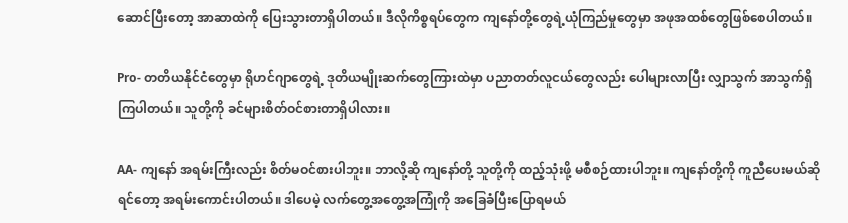ဆောင်ပြီးတော့ အာဆာထဲကို ပြေးသွားတာရှိပါတယ်။ ဒီလိုကိစ္စရပ်တွေက ကျနော်တို့တွေရဲ့ယုံကြည်မှုတွေမှာ အဖုအထစ်တွေဖြစ်စေပါတယ်။

Pro- တတိယနိုင်ငံတွေမှာ ရိုဟင်ဂျာတွေရဲ့ ဒုတိယမျိုးဆက်တွေကြားထဲမှာ ပညာတတ်လူငယ်တွေလည်း ပေါများလာပြီး လျှာသွက် အာသွက်ရှိကြပါတယ်။ သူတို့ကို ခင်များစိတ်ဝင်စားတာရှိပါလား။

AA- ကျနော် အရမ်းကြီးလည်း စိတ်မဝင်စားပါဘူး။ ဘာလို့ဆို ကျနော်တို့ သူတို့ကို ထည့်သုံးဖို့ မစီစဉ်ထားပါဘူး။ ကျနော်တို့ကို ကူညီပေးမယ်ဆိုရင်တော့ အရမ်းကောင်းပါတယ်။ ဒါပေမဲ့ လက်တွေ့အတွေ့အကြုံကို အခြေခံပြီးပြောရမယ်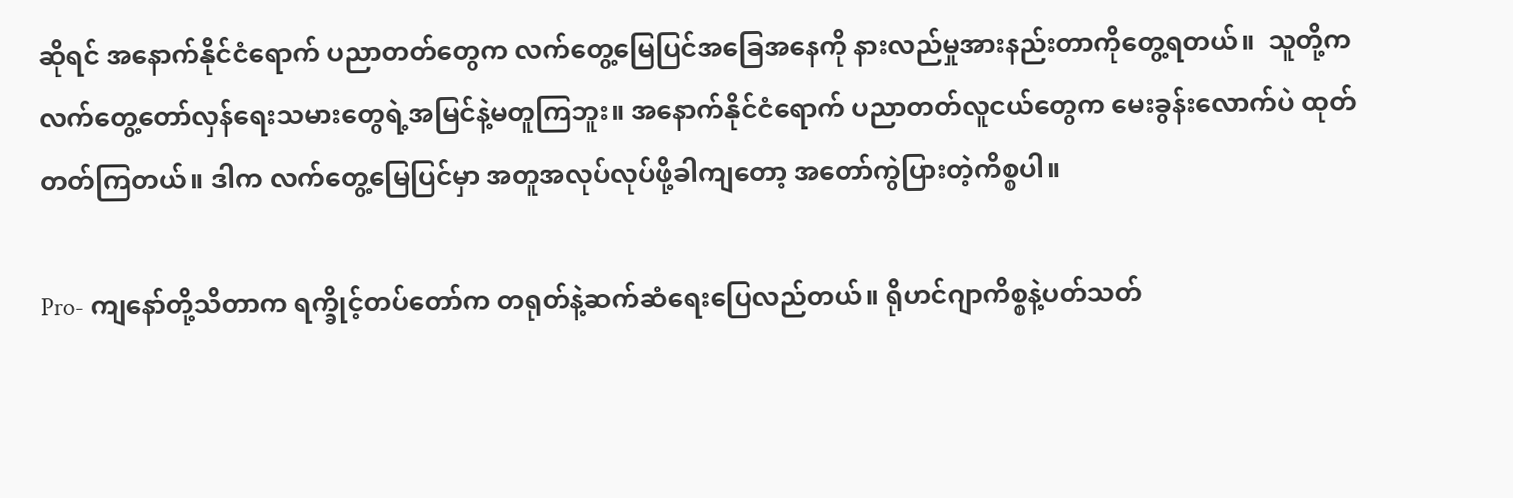ဆိုရင် အနောက်နိုင်ငံရောက် ပညာတတ်တွေက လက်တွေ့မြေပြင်အခြေအနေကို နားလည်မှုအားနည်းတာကိုတွေ့ရတယ်။  သူတို့က လက်တွေ့တော်လှန်ရေးသမားတွေရဲ့အမြင်နဲ့မတူကြဘူး။ အနောက်နိုင်ငံရောက် ပညာတတ်လူငယ်တွေက မေးခွန်းလောက်ပဲ ထုတ်တတ်ကြတယ်။ ဒါက လက်တွေ့မြေပြင်မှာ အတူအလုပ်လုပ်ဖို့ခါကျတော့ အတော်ကွဲပြားတဲ့ကိစ္စပါ။

Pro- ကျနော်တို့သိတာက ရက္ခိုင့်တပ်တော်က တရုတ်နဲ့ဆက်ဆံရေးပြေလည်တယ်။ ရိုဟင်ဂျာကိစ္စနဲ့ပတ်သတ်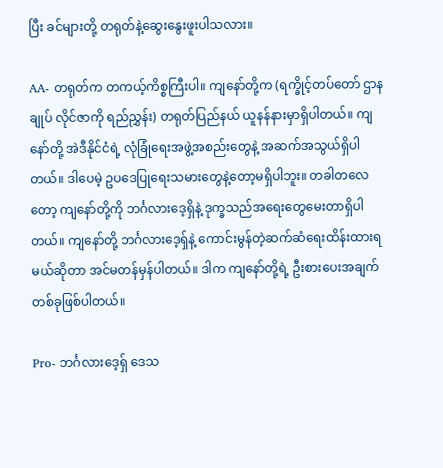ပြီး ခင်များတို့ တရုတ်နဲ့ဆွေးနွေးဖူးပါသလား။

AA- တရုတ်က တကယ့်ကိစ္စကြီးပါ။ ကျနော်တို့က (ရက္ခိုင့်တပ်တော် ဌာနချုပ် လိုင်ဇာကို ရည်ညွှန်း) တရုတ်ပြည်နယ် ယူနန်နားမှာရှိပါတယ်။ ကျနော်တို့ အဲဒီနိုင်ငံရဲ့ လုံခြုံရေးအဖွဲ့အစည်းတွေနဲ့ အဆက်အသွယ်ရှိပါတယ်။ ဒါပေမဲ့ ဥပဒေပြုရေးသမားတွေနဲ့တော့မရှိပါဘူး။ တခါတလေတော့ ကျနော်တို့ကို ဘင်္ဂလားဒေ့ရှိနဲ့ ဒုက္ခသည်အရေးတွေမေးတာရှိပါတယ်။ ကျနော်တို့ ဘင်္ဂလားဒေ့ရှ်နဲ့ ကောင်းမွန်တဲ့ဆက်ဆံရေးထိန်းထားရမယ်ဆိုတာ အင်မတန်မှန်ပါတယ်။ ဒါက ကျနော်တို့ရဲ့ ဦးစားပေးအချက်တစ်ခုဖြစ်ပါတယ်။

Pro- ဘင်္ဂလားဒေ့ရှ် ဒေသ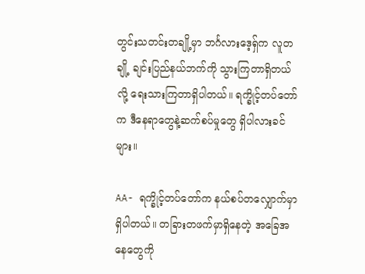တွင်းသတင်းတချို့မှာ ဘင်္ဂလားဒေ့ရှ်က လူတချို့ ချင်းပြည်နယ်ဘက်ကို သွားကြတာရှိတယ်လို့ ရေးသားကြတာရှိပါတယ်။ ရက္ခိုင့်တပ်တော်က ဒီနေရာတွေနဲ့ဆက်စပ်မှုတွေ ရှိပါလားခင်များ။

AA- ရက္ခိုင့်တပ်တော်က နယ်စပ်တလျှောက်မှာရှိပါတယ်။ တခြားတဖက်မှာရှိနေတဲ့ အခြေအနေတွေကို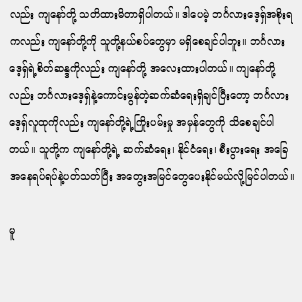လည်း ကျနော်တို့ သတိထားမိတာရှိပါတယ်။ ဒါပေမဲ့ ဘင်္ဂလားဒေ့ရှ်အစိုးရကလည်း ကျနော်တို့ကို သူတို့နယ်စပ်တွေမှာ မရှိစေချင်ပါဘူး။ ဘင်္ဂလားဒေ့ရှ်ရဲ့စိတ်ဆန္ဒကိုလည်း ကျနော်တို့ အလေးထားပါတယ်။ ကျနော်တို့လည်း ဘင်္ဂလားဒေ့ရှ်နဲ့ကောင်းမွန်တဲ့ဆက်ဆံရေးရှိချင်ပြီးတော့ ဘင်္ဂလားဒေ့ရှ်လူထုကိုလည်း ကျနော်တို့ရဲ့ကြိုးပမ်းမှု အမှန်တွေကို သိစေချင်ပါတယ်။ သူတို့က ကျနော်တို့ရဲ့ ဆက်ဆံရေး၊ နိုင်ငံရေး၊ စီးပွားရေး အခြေအနေရပ်ရပ်နဲ့ပတ်သတ်ပြီး အတွေးအမြင်တွေပေးနိုင်မယ်လို့မြင်ပါတယ်။

မူ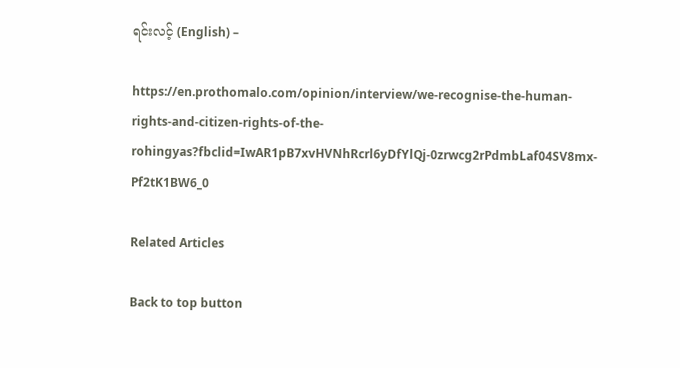ရင်းလင့် (English) –

https://en.prothomalo.com/opinion/interview/we-recognise-the-human-rights-and-citizen-rights-of-the-rohingyas?fbclid=IwAR1pB7xvHVNhRcrl6yDfYlQj-0zrwcg2rPdmbLaf04SV8mx-Pf2tK1BW6_0

Related Articles

Back to top button